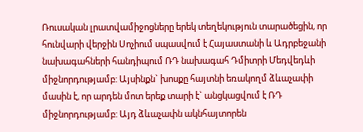Ռուսական լրատվամիջոցները երեկ տեղեկություն տարածեցին, որ հունվարի վերջին Սոչիում սպասվում է Հայաստանի և Ադրբեջանի նախագահների հանդիպում ՌԴ նախագահ Դմիտրի Մեդվեդևի միջնորդությամբ: Այսինքն` խոսքը հայտնի եռակողմ ձևաչափի մասին է, որ արդեն մոտ երեք տարի է` անցկացվում է ՌԴ միջնորդությամբ: Այդ ձևաչափն ակնհայտորեն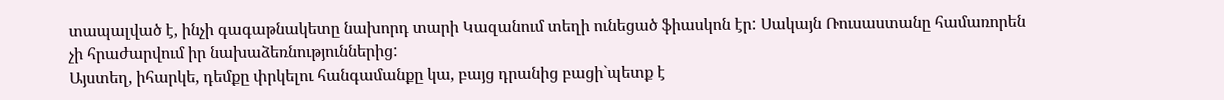տապալված է, ինչի գագաթնակետը նախորդ տարի Կազանում տեղի ունեցած ֆիասկոն էր: Սակայն Ռուսաստանը համառորեն չի հրաժարվում իր նախաձեռնություններից:
Այստեղ, իհարկե, դեմքը փրկելու հանգամանքը կա, բայց դրանից բացի`պետք է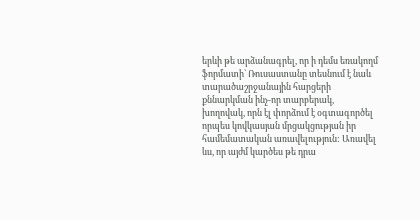երևի թե արձանագրել, որ ի դեմս եռակողմ ֆորմատի` Ռուսաստանը տեսնում է նաև տարածաշրջանային հարցերի քննարկման ինչ-որ տարբերակ, խողովակ, որն էլ փորձում է օգտագործել որպես կովկասյան մրցակցության իր համեմատական առավելություն: Առավել ևս, որ այժմ կարծես թե դրա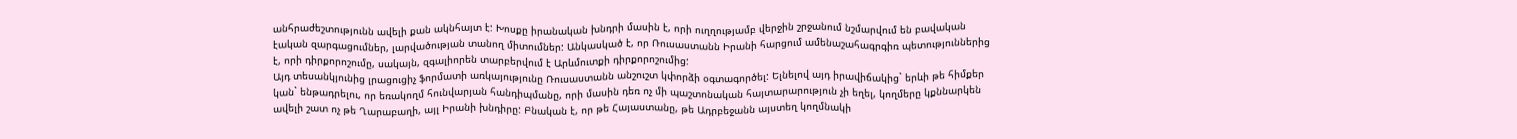անհրաժեշտությունն ավելի քան ակնհայտ է: Խոսքը իրանական խնդրի մասին է, որի ուղղությամբ վերջին շրջանում նշմարվում են բավական էական զարգացումներ, լարվածության տանող միտումներ: Անկասկած է, որ Ռուսաստանն Իրանի հարցում ամենաշահագրգիռ պետություններից է, որի դիրքորոշումը, սակայն, զգալիորեն տարբերվում է Արևմուտքի դիրքորոշումից:
Այդ տեսանկյունից լրացուցիչ ֆորմատի առկայությունը Ռուսաստանն անշուշտ կփորձի օգտագործել: Ելնելով այդ իրավիճակից` երևի թե հիմքեր կան` ենթադրելու, որ եռակողմ հունվարյան հանդիպմանը, որի մասին դեռ ոչ մի պաշտոնական հայտարարություն չի եղել, կողմերը կքննարկեն ավելի շատ ոչ թե Ղարաբաղի, այլ Իրանի խնդիրը: Բնական է, որ թե Հայաստանը, թե Ադրբեջանն այստեղ կողմնակի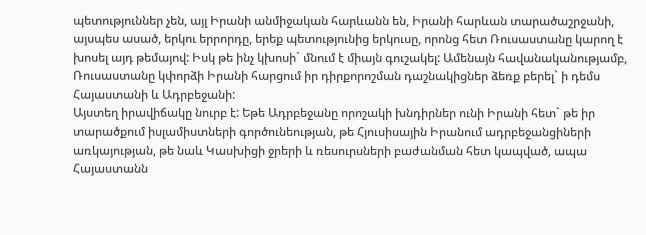պետություններ չեն, այլ Իրանի անմիջական հարևանն են, Իրանի հարևան տարածաշրջանի, այսպես ասած, երկու երրորդը, երեք պետությունից երկուսը, որոնց հետ Ռուսաստանը կարող է խոսել այդ թեմայով: Իսկ թե ինչ կխոսի` մնում է միայն գուշակել: Ամենայն հավանականությամբ, Ռուսաստանը կփորձի Իրանի հարցում իր դիրքորոշման դաշնակիցներ ձեռք բերել` ի դեմս Հայաստանի և Ադրբեջանի:
Այստեղ իրավիճակը նուրբ է: Եթե Ադրբեջանը որոշակի խնդիրներ ունի Իրանի հետ` թե իր տարածքում իսլամիստների գործունեության, թե Հյուսիսային Իրանում ադրբեջանցիների առկայության, թե նաև Կասխիցի ջրերի և ռեսուրսների բաժանման հետ կապված, ապա Հայաստանն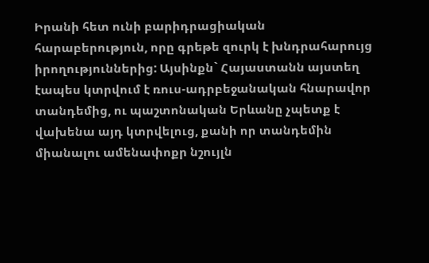Իրանի հետ ունի բարիդրացիական հարաբերություն, որը գրեթե զուրկ է խնդրահարույց իրողություններից: Այսինքն` Հայաստանն այստեղ էապես կտրվում է ռուս-ադրբեջանական հնարավոր տանդեմից, ու պաշտոնական Երևանը չպետք է վախենա այդ կտրվելուց, քանի որ տանդեմին միանալու ամենափոքր նշույլն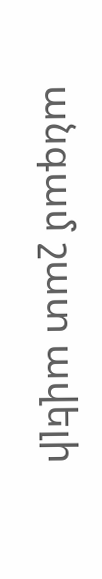անգամ շատ ավելի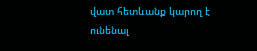վատ հետևանք կարող է ունենալ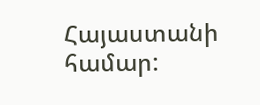Հայաստանի համար: